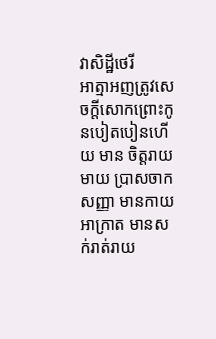វាសិដ្ឋីថេរី
អាត្មាអញត្រូវសេចក្តីសោកព្រោះកូនបៀតបៀនហើយ មាន ចិត្តរាយមាយ ប្រាសចាកសញ្ញា មានកាយអាក្រាត មានសក់រាត់រាយ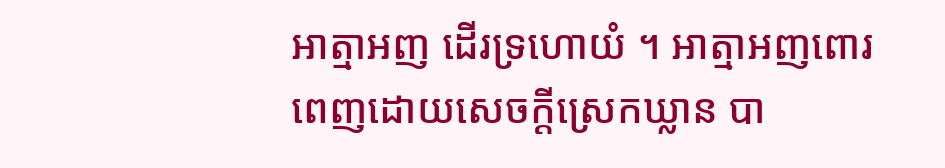អាត្មាអញ ដើរទ្រហោយំ ។ អាត្មាអញពោរពេញដោយសេចក្តីស្រេកឃ្លាន បា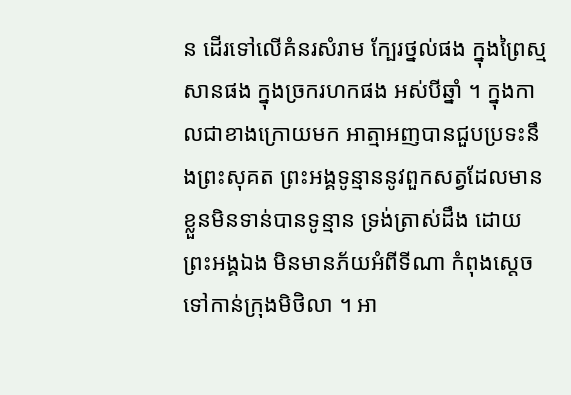ន ដើរទៅលើគំនរសំរាម ក្បែរថ្នល់ផង ក្នុងព្រៃស្មសានផង ក្នុងច្រករហកផង អស់បីឆ្នាំ ។ ក្នុងកាលជាខាងក្រោយមក អាត្មាអញបានជួបប្រទះនឹងព្រះសុគត ព្រះអង្គទូន្មាននូវពួកសត្វដែលមានខ្លួនមិនទាន់បានទូន្មាន ទ្រង់ត្រាស់ដឹង ដោយព្រះអង្គឯង មិនមានភ័យអំពីទីណា កំពុងស្តេចទៅកាន់ក្រុងមិថិលា ។ អា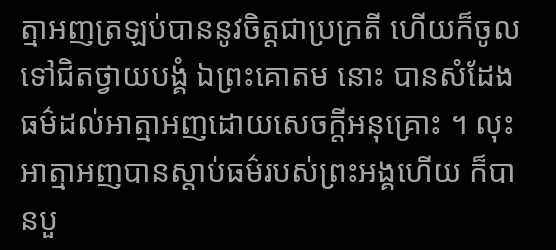ត្មាអញត្រឡប់បាននូវចិត្តជាប្រក្រតី ហើយក៏ចូលទៅជិតថ្វាយបង្គំ ឯព្រះគោតម នោះ បានសំដែងធម៌ដល់អាត្មាអញដោយសេចក្តីអនុគ្រោះ ។ លុះ អាត្មាអញបានស្តាប់ធម៌របស់ព្រះអង្គហើយ ក៏បានបួ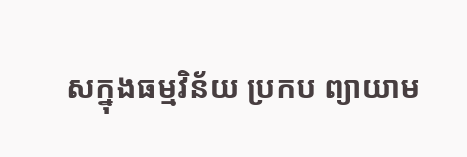សក្នុងធម្មវិន័យ ប្រកប ព្យាយាម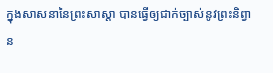ក្នុងសាសនានៃព្រះសាស្តា បានធ្វើឲ្យជាក់ច្បាស់នូវព្រះនិព្វាន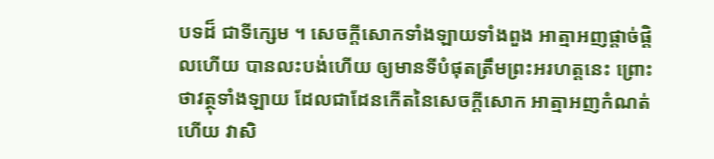បទដ៏ ជាទីក្សេម ។ សេចក្តីសោកទាំងឡាយទាំងពួង អាត្មាអញផ្តាច់ផ្តិលហើយ បានលះបង់ហើយ ឲ្យមានទីបំផុតត្រឹមព្រះអរហត្តនេះ ព្រោះថាវត្ថុទាំងឡាយ ដែលជាដែនកើតនៃសេចក្តីសោក អាត្មាអញកំណត់ហើយ វាសិ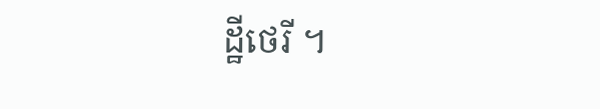ដ្ឋីថេរី ។